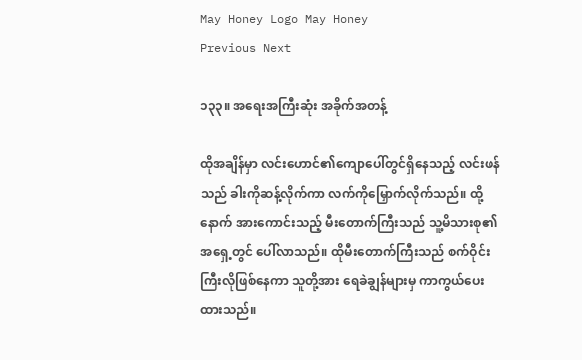May Honey Logo May Honey
Previous Next

၁၃၃။ အရေးအကြီးဆုံး အခိုက်အတန့်

ထိုအချိန်မှာ လင်းဟောင်၏ကျောပေါ်တွင်ရှိနေသည့် လင်းဖန်သည် ခါးကိုဆန့်လိုက်ကာ လက်ကိုမြှောက်လိုက်သည်။ ထို့နောက် အားကောင်းသည့် မီးတောက်ကြီးသည် သူ့မိသားစု၏ အရှေ့တွင် ပေါ်လာသည်။ ထိုမီးတောက်ကြီးသည် စက်ဝိုင်းကြီးလိုဖြစ်နေကာ သူတို့အား ရေခဲချွန်များမှ ကာကွယ်ပေးထားသည်။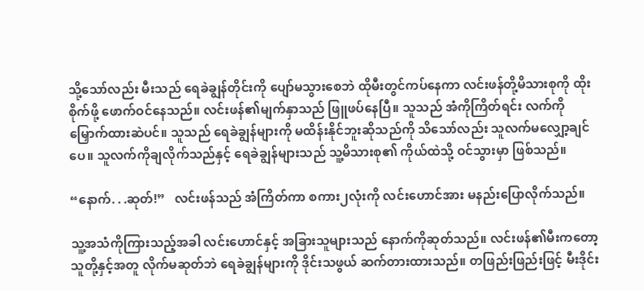သို့သော်လည်း မီးသည် ရေခဲချွန်တိုင်းကို ပျော်မသွားစေဘဲ ထိုမီးတွင်ကပ်နေကာ လင်းဖန်တို့မိသားစုကို ထိုးစိုက်ဖို့ ဖောက်ဝင်နေသည်။ လင်းဖန်၏မျက်နှာသည် ဖြူဖပ်နေပြီ။ သူသည် အံကိုကြိတ်ရင်း လက်ကိုမြှောက်ထားဆဲပင်။ သူသည် ရေခဲချွန်များကို မထိန်းနိုင်ဘူးဆိုသည်ကို သိသော်လည်း သူလက်မလျှော့ချင်ပေ။ သူလက်ကိုချလိုက်သည်နှင့် ရေခဲချွန်များသည် သူ့မိသားစု၏ ကိုယ်ထဲသို့ ဝင်သွားမှာ ဖြစ်သည်။

“နောက်. . .ဆုတ်!”   လင်းဖန်သည် အံကြိတ်ကာ စကား၂လုံးကို လင်းဟောင်အား မနည်းပြောလိုက်သည်။

သူ့အသံကိုကြားသည့်အခါ လင်းဟောင်နှင့် အခြားသူများသည် နောက်ကိုဆုတ်သည်။ လင်းဖန်၏မီးကတော့ သူတို့နှင့်အတူ လိုက်မဆုတ်ဘဲ ရေခဲချွန်များကို ဒိုင်းသဖွယ် ဆက်တားထားသည်။ တဖြည်းဖြည်းဖြင့် မီးဒိုင်း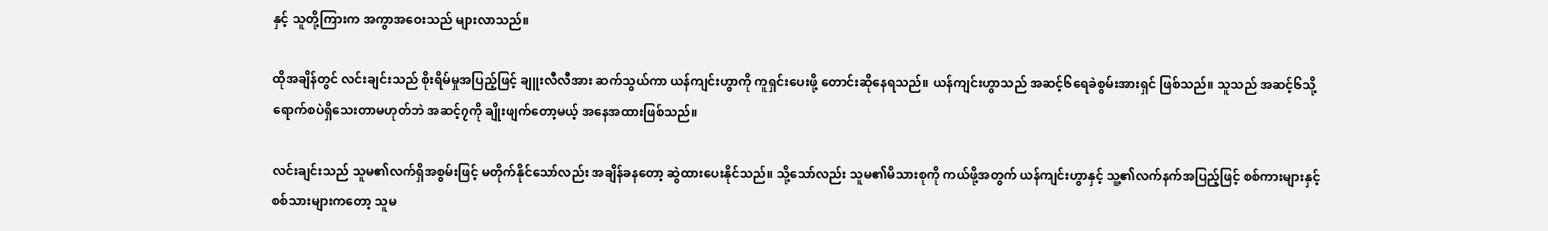နှင့် သူတို့ကြားက အကွာအဝေးသည် များလာသည်။

ထိုအချိန်တွင် လင်းချင်းသည် စိုးရိမ်မှုအပြည့်ဖြင့် ချူးလီလီအား ဆက်သွယ်ကာ ယန်ကျင်းဟွာကို ကူရှင်းပေးဖို့ တောင်းဆိုနေရသည်။ ယန်ကျင်းဟွာသည် အဆင့်၆ရေခဲစွမ်းအားရှင် ဖြစ်သည်။ သူသည် အဆင့်၆သို့ ရောက်စပဲရှိသေးတာမဟုတ်ဘဲ အဆင့်၇ကို ချိုးဖျက်တော့မယ့် အနေအထားဖြစ်သည်။

လင်းချင်းသည် သူမ၏လက်ရှိအစွမ်းဖြင့် မတိုက်နိုင်သော်လည်း အချိန်ခနတော့ ဆွဲထားပေးနိုင်သည်။ သို့သော်လည်း သူမ၏မိသားစုကို ကယ်ဖို့အတွက် ယန်ကျင်းဟွာနှင့် သူ့၏လက်နက်အပြည့်ဖြင့် စစ်ကားများနှင့် စစ်သားများကတော့ သူမ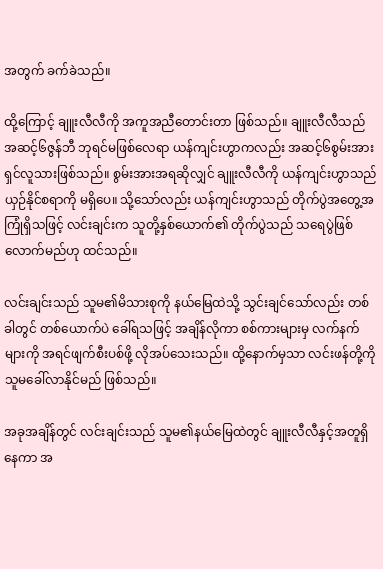အတွက် ခက်ခဲသည်။

ထို့ကြောင့် ချူးလီလီကို အကူအညီတောင်းတာ ဖြစ်သည်။ ချူးလီလီသည် အဆင့်၆ဇွန်ဘီ ဘုရင်မဖြစ်လေရာ ယန်ကျင်းဟွာကလည်း အဆင့်၆စွမ်းအားရှင်လူသားဖြစ်သည်။ စွမ်းအားအရဆိုလျှင် ချူးလီလီကို ယန်ကျင်းဟွာသည် ယှဉ်နိုင်စရာကို မရှိပေ။ သို့သော်လည်း ယန်ကျင်းဟွာသည် တိုက်ပွဲအတွေ့အကြုံရှိသဖြင့် လင်းချင်းက သူတို့နှစ်ယောက်၏ တိုက်ပွဲသည် သရေပွဲဖြစ်လောက်မည်ဟု ထင်သည်။

လင်းချင်းသည် သူမ၏မိသားစုကို နယ်မြေထဲသို့ သွင်းချင်သော်လည်း တစ်ခါတွင် တစ်ယောက်ပဲ ခေါ်ရသဖြင့် အချိန်လိုကာ စစ်ကားများမှ လက်နက်များကို အရင်ဖျက်စီးပစ်ဖို့ လိုအပ်သေးသည်။ ထို့နောက်မှသာ လင်းဖန်တို့ကို သူမခေါ်လာနိုင်မည် ဖြစ်သည်။

အခုအချိန်တွင် လင်းချင်းသည် သူမ၏နယ်မြေထဲတွင် ချူးလီလီနှင့်အတူရှိနေကာ အ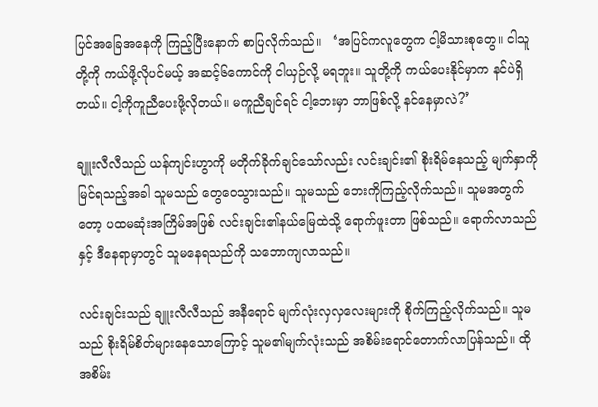ပြင်အခြေအနေကို ကြည့်ပြီးနောက် စာပြလိုက်သည်။   ‘အပြင်ကလူတွေက ငါ့မိသားစုတွေ။ ငါသူတို့ကို ကယ်ဖို့လိုပင်မယ့် အဆင့်၆ကောင်ကို ငါယှဉ်လို့ မရဘူး။ သူတို့ကို ကယ်ပေးနိုင်မှာက နင်ပဲရှိတယ်။ ငါ့ကိုကူညီပေးဖို့လိုတယ်။ မကူညီချင်ရင် ငါ့ဘေးမှာ ဘာဖြစ်လို့ နင်နေမှာလဲ?’

ချူးလီလီသည် ယန်ကျင်းဟွာကို မတိုက်ခိုက်ချင်သော်လည်း လင်းချင်း၏ စိုးရိမ်နေသည့် မျက်နှာကို မြင်ရသည့်အခါ သူမသည် တွေဝေသွားသည်။ သူမသည် ဘေးကိုကြည့်လိုက်သည်။ သူမအတွက်တော့ ပထမဆုံးအကြိမ်အဖြစ် လင်းချင်း၏နယ်မြေထဲသို့ ရောက်ဖူးတာ ဖြစ်သည်။ ရောက်လာသည်နှင့် ဒီနေရာမှာတွင် သူမနေရသည်ကို သဘောကျလာသည်။

လင်းချင်းသည် ချူးလီလီသည် အနီရောင် မျက်လုံးလှလှလေးများကို စိုက်ကြည့်လိုက်သည်။ သူမသည် စိုးရိမ်စိတ်များနေသောကြောင့် သူမ၏မျက်လုံးသည် အစိမ်းရောင်တောက်လာပြန်သည်။ ထိုအစိမ်း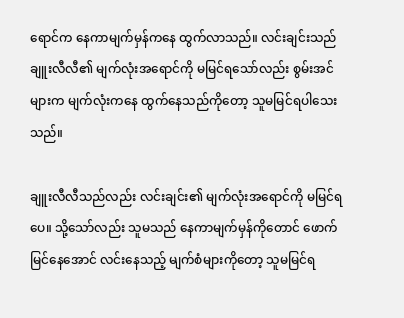ရောင်က နေကာမျက်မှန်ကနေ ထွက်လာသည်။ လင်းချင်းသည် ချူးလီလီ၏ မျက်လုံးအရောင်ကို မမြင်ရသော်လည်း စွမ်းအင်များက မျက်လုံးကနေ ထွက်နေသည်ကိုတော့ သူမမြင်ရပါသေးသည်။

ချူးလီလီသည်လည်း လင်းချင်း၏ မျက်လုံးအရောင်ကို မမြင်ရပေ။ သို့သော်လည်း သူမသည် နေကာမျက်မှန်ကိုတောင် ဖောက်မြင်နေအောင် လင်းနေသည့် မျက်စံများကိုတော့ သူမမြင်ရ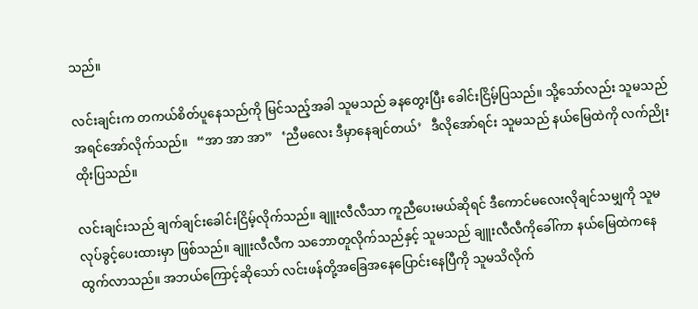သည်။

လင်းချင်းက တကယ်စိတ်ပူနေသည်ကို မြင်သည့်အခါ သူမသည် ခနတွေးပြီး ခေါင်းငြိမ့်ပြသည်။ သို့သော်လည်း သူမသည် အရင်အော်လိုက်သည်။   “အာ အာ အာ”   ‘ညီမလေး ဒီမှာနေချင်တယ်’   ဒီလိုအော်ရင်း သူမသည် နယ်မြေထဲကို လက်ညိုးထိုးပြသည်။

လင်းချင်းသည် ချက်ချင်းခေါင်းငြိမ့်လိုက်သည်။ ချူးလီလီသာ ကူညီပေးမယ်ဆိုရင် ဒီကောင်မလေးလိုချင်သမျှကို သူမလုပ်ခွင့်ပေးထားမှာ ဖြစ်သည်။ ချူးလီလီက သဘောတူလိုက်သည်နှင့် သူမသည် ချူးလီလီကိုခေါ်ကာ နယ်မြေထဲကနေ ထွက်လာသည်။ အဘယ်ကြောင့်ဆိုသော် လင်းဖန်တို့အခြေအနေပြောင်းနေပြီကို သူမသိလိုက်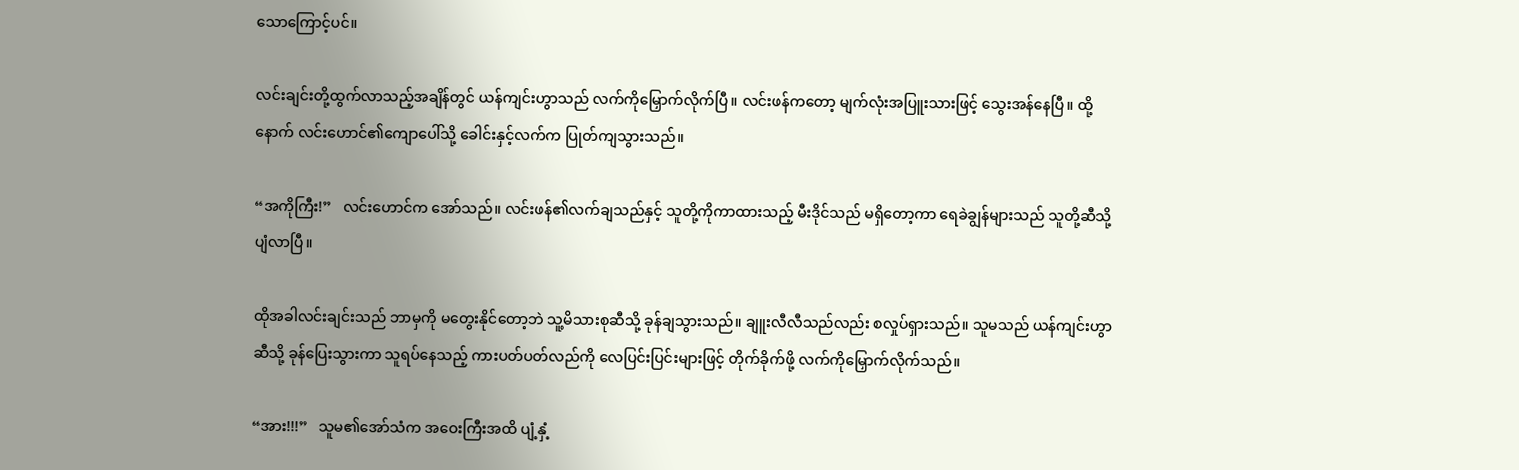သောကြောင့်ပင်။

လင်းချင်းတို့ထွက်လာသည့်အချိန်တွင် ယန်ကျင်းဟွာသည် လက်ကိုမြှောက်လိုက်ပြီ။ လင်းဖန်ကတော့ မျက်လုံးအပြူးသားဖြင့် သွေးအန်နေပြီ။ ထို့နောက် လင်းဟောင်၏ကျောပေါ်သို့ ခေါင်းနှင့်လက်က ပြုတ်ကျသွားသည်။

“အကိုကြီး!”   လင်းဟောင်က အော်သည်။ လင်းဖန်၏လက်ချသည်နှင့် သူတို့ကိုကာထားသည့် မီးဒိုင်သည် မရှိတော့ကာ ရေခဲချွန်များသည် သူတို့ဆီသို့ ပျံလာပြီ။

ထိုအခါလင်းချင်းသည် ဘာမှကို မတွေးနိုင်တော့ဘဲ သူ့မိသားစုဆီသို့ ခုန်ချသွားသည်။ ချူးလီလီသည်လည်း စလှုပ်ရှားသည်။ သူမသည် ယန်ကျင်းဟွာဆီသို့ ခုန်ပြေးသွားကာ သူရပ်နေသည့် ကားပတ်ပတ်လည်ကို လေပြင်းပြင်းများဖြင့် တိုက်ခိုက်ဖို့ လက်ကိုမြှောက်လိုက်သည်။

“အား!!!”   သူမ၏အော်သံက အဝေးကြီးအထိ ပျံ့နှံ့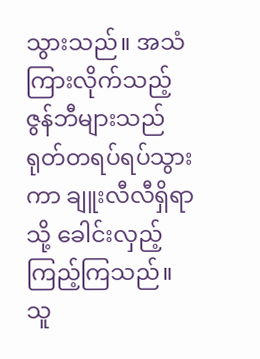သွားသည်။ အသံကြားလိုက်သည့် ဇွန်ဘီများသည် ရုတ်တရပ်ရပ်သွားကာ ချူးလီလီရှိရာသို့ ခေါင်းလှည့်ကြည့်ကြသည်။ သူ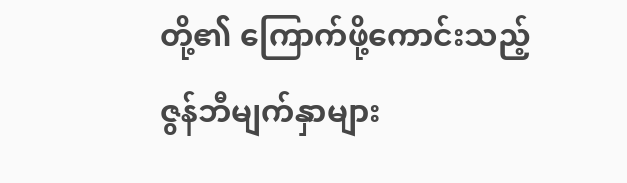တို့၏ ကြောက်ဖို့ကောင်းသည့် ဇွန်ဘီမျက်နှာများ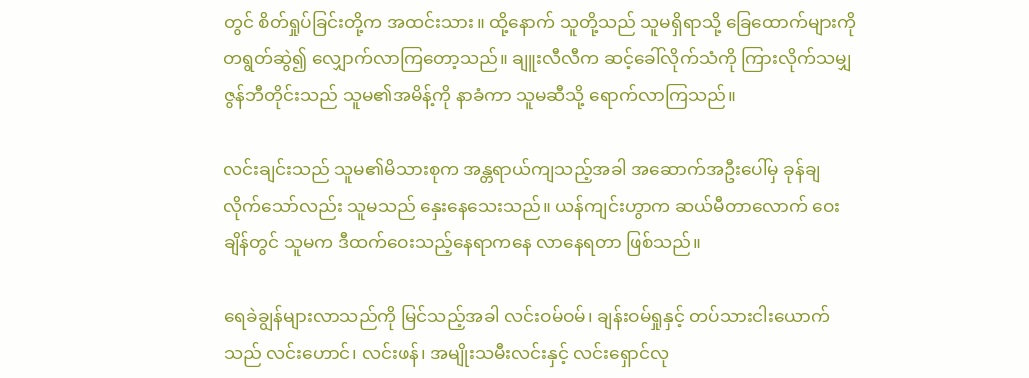တွင် စိတ်ရှုပ်ခြင်းတို့က အထင်းသား။ ထို့နောက် သူတို့သည် သူမရှိရာသို့ ခြေထောက်များကို တရွတ်ဆွဲ၍ လျှောက်လာကြတော့သည်။ ချူးလီလီက ဆင့်ခေါ်လိုက်သံကို ကြားလိုက်သမျှ ဇွန်ဘီတိုင်းသည် သူမ၏အမိန့်ကို နာခံကာ သူမဆီသို့ ရောက်လာကြသည်။

လင်းချင်းသည် သူမ၏မိသားစုက အန္တရာယ်ကျသည့်အခါ အဆောက်အဦးပေါ်မှ ခုန်ချလိုက်သော်လည်း သူမသည် နှေးနေသေးသည်။ ယန်ကျင်းဟွာက ဆယ်မီတာလောက် ဝေးချိန်တွင် သူမက ဒီထက်ဝေးသည့်နေရာကနေ လာနေရတာ ဖြစ်သည်။

ရေခဲချွန်များလာသည်ကို မြင်သည့်အခါ လင်းဝမ်ဝမ်၊ ချန်းဝမ်ရှုနှင့် တပ်သားငါးယောက်သည် လင်းဟောင်၊ လင်းဖန်၊ အမျိုးသမီးလင်းနှင့် လင်းရှောင်လု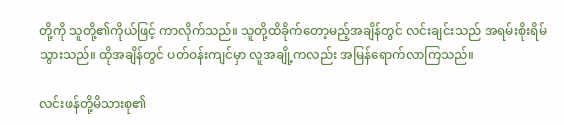တို့ကို သူတို့၏ကိုယ်ဖြင့် ကာလိုက်သည်။ သူတို့ထိခိုက်တော့မည့်အချိန်တွင် လင်းချင်းသည် အရမ်းစိုးရိမ်သွားသည်။ ထိုအချိန်တွင် ပတ်ဝန်းကျင်မှာ လူအချို့ကလည်း အမြန်ရောက်လာကြသည်။

လင်းဖန်တို့မိသားစု၏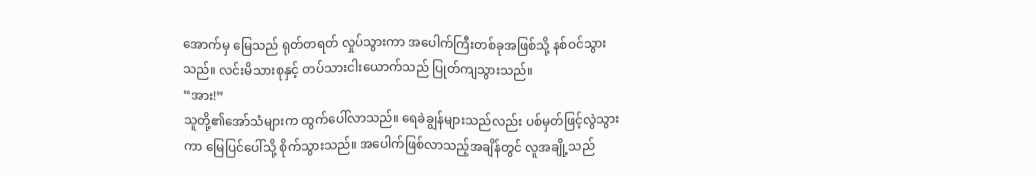အောက်မှ မြေသည် ရုတ်တရတ် လှုပ်သွားကာ အပေါက်ကြီးတစ်ခုအဖြစ်သို့ နစ်ဝင်သွားသည်။ လင်းမိသားစုနှင့် တပ်သားငါးယောက်သည် ပြုတ်ကျသွားသည်။
“အား!”
သူတို့၏အော်သံများက ထွက်ပေါ်လာသည်။ ရေခဲချွန်များသည်လည်း ပစ်မှတ်ဖြင့်လွဲသွားကာ မြေပြင်ပေါ်သို့ စိုက်သွားသည်။ အပေါက်ဖြစ်လာသည့်အချိန်တွင် လူအချို့သည်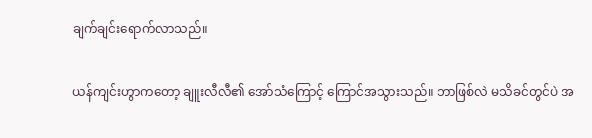ချက်ချင်းရောက်လာသည်။

ယန်ကျင်းဟွာကတော့ ချူးလီလီ၏ အော်သံကြောင့် ကြောင်အသွားသည်။ ဘာဖြစ်လဲ မသိခင်တွင်ပဲ အ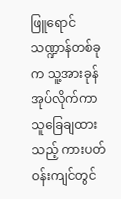ဖြူရောင်သဏ္ဍာန်တစ်ခုက သူ့အားခုန်အုပ်လိုက်ကာ သူခြေချထားသည့် ကားပတ်ဝန်းကျင်တွင်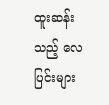ထူးဆန်းသည့် လေပြင်းများ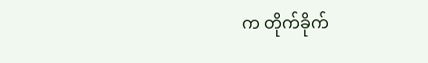က တိုက်ခိုက်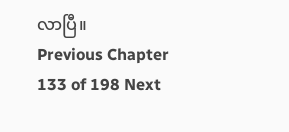လာပြီ။
Previous Chapter 133 of 198 Next